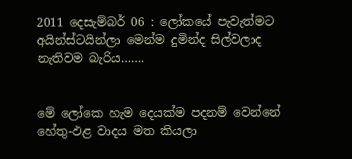2011 දෙසැම්බර් 06 : ලෝකයේ පැවැත්මට අයින්ස්ටයින්ලා මෙන්ම දුමින්ද සිල්වලාද නැතිවම බැරිය…….


මේ ලෝකෙ හැම දෙයක්ම පදනම් වෙන්නේ හේතු-ඵළ වාදය මත කියලා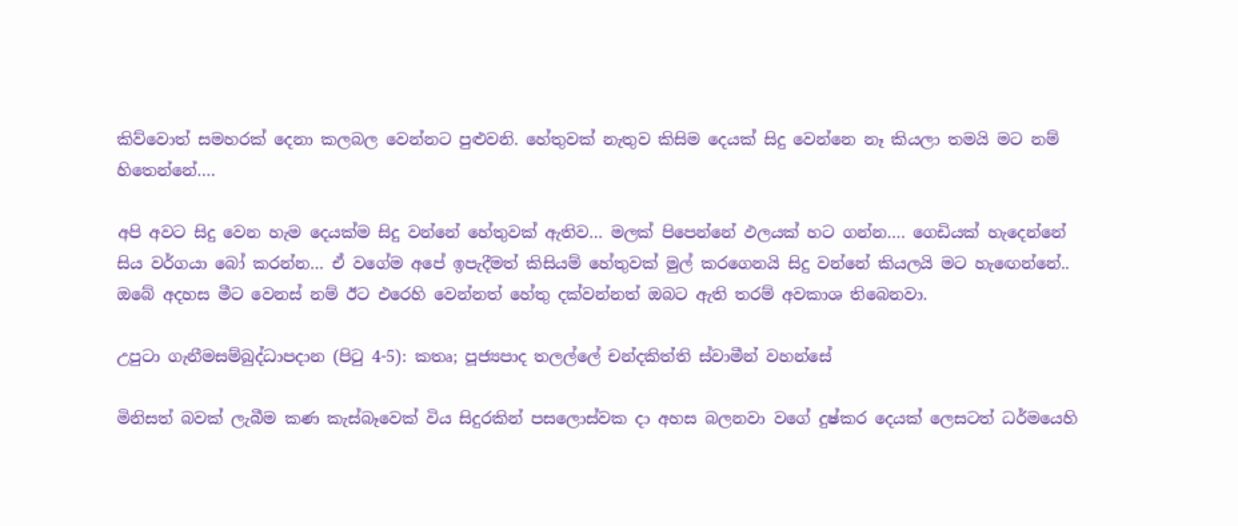කිව්වොත් සමහරක් දෙනා කලබල වෙන්නට පුළුවනි. හේතුවක් නැතුව කිසිම දෙයක් සිදු වෙන්නෙ නෑ කියලා තමයි මට නම් හිතෙන්නේ….

අපි අවට සිදු වෙන හැම දෙයක්ම සිදු වන්නේ හේතුවක් ඇතිව… මලක් පිපෙන්නේ ඵලයක් හට ගන්න…. ගෙඩියක් හැදෙන්නේ සිය වර්ගයා බෝ කරන්න… ඒ වගේම අපේ ඉපැදීමත් කිසියම් හේතුවක් මුල් කරගෙනයි සිදු වන්නේ කියලයි මට හැඟෙන්නේ.. ඔබේ අදහස මීට වෙනස් නම් ඊට එරෙහි වෙන්නත් හේතු දක්වන්නත් ඔබට ඇති තරම් අවකාශ තිබෙනවා.

උපුටා ගැනීමසම්බුද්ධාපදාන (පිටු 4-5): කතෘ; පූජ්‍යපාද තලල්ලේ චන්දකිත්ති ස්වාමීන් වහන්සේ

මිනිසත් බවක් ලැබීම කණ කැස්බෑවෙක් විය සිදුරකින් පසලොස්වක දා අහස බලනවා වගේ දුෂ්කර දෙයක් ලෙසටත් ධර්මයෙහි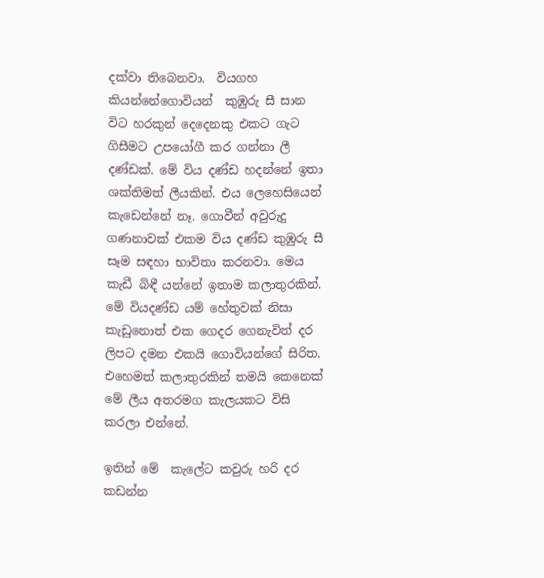දක්වා තිබෙනවා.  වියගහ කියන්නේගොවියන්  කුඹුරු සී සාන විට හරකුන් දෙදෙනකු එකට ගැට ගිසීමට උපයෝගී කර ගන්නා ලී දණ්ඩක්. මේ විය දණ්ඩ හදන්නේ ඉතා ශක්තිමත් ලීයකින්. එය ලෙහෙසියෙන් කැඩෙන්නේ නෑ. ගොවීන් අවුරුදු ගණනාවක් එකම විය දණ්ඩ කුඹුරු සී සෑම සඳහා භාවිතා කරනවා. මෙය කැඩී බිඳී යන්නේ ඉතාම කලාතුරකින්. මේ වියදණ්ඩ යම් හේතුවක් නිසා කැඩුනොත් එක ගෙදර ගෙනැවිත් දර ලිපට දමන එකයි ගොවියන්ගේ සිරිත. එහෙමත් කලාතුරකින් තමයි කෙනෙක් මේ ලීය අතරමග කැලයකට විසි කරලා එන්නේ.

ඉතින් මේ  කැලේට කවුරු හරි දර කඩන්න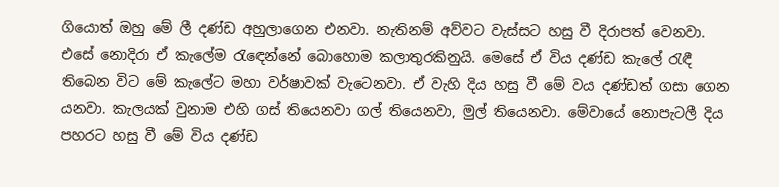ගියොත් ඔහු මේ ලී දණ්ඩ අහුලාගෙන එනවා. නැතිනම් අව්වට වැස්සට හසු වී දිරාපත් වෙනවා. එසේ නොදිරා ඒ කැලේම රැඳෙන්නේ බොහොම කලාතුරකිනුයි. මෙසේ ඒ විය දණ්ඩ කැලේ රැඳී තිබෙන විට මේ කැලේට මහා වර්ෂාවක් වැටෙනවා. ඒ වැහි දිය හසු වී මේ වය දණ්ඩත් ගසා ගෙන යනවා. කැලයක් වුනාම එහි ගස් තියෙනවා ගල් තියෙනවා, මුල් තියෙනවා. මේවායේ නොපැටලී දිය පහරට හසු වී මේ විය දණ්ඩ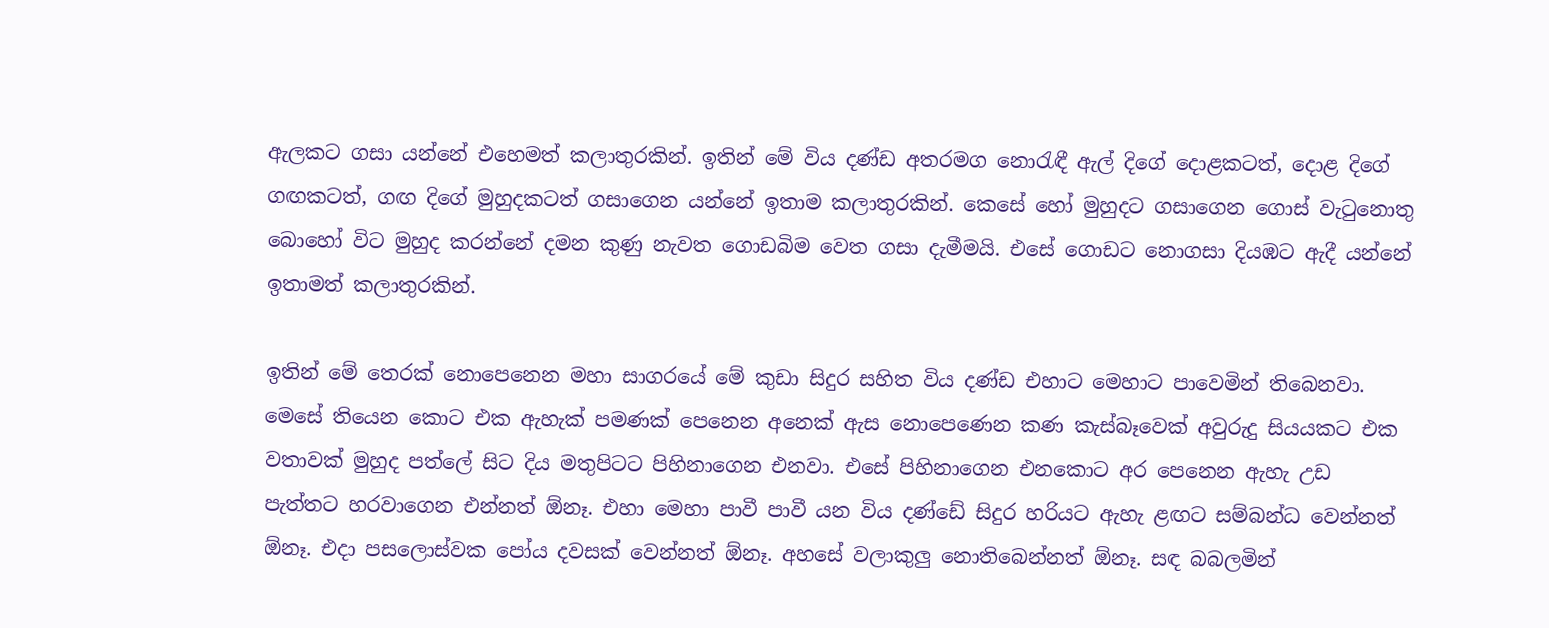ඇලකට ගසා යන්නේ එහෙමත් කලාතුරකින්. ඉතින් මේ විය දණ්ඩ අතරමග නොරැඳී ඇල් දිගේ දොළකටත්, දොළ දිගේ ගඟකටත්, ගඟ දිගේ මුහුදකටත් ගසාගෙන යන්නේ ඉතාම කලාතුරකින්. කෙසේ හෝ මුහුදට ගසාගෙන ගොස් වැටුනොතු බොහෝ විට මුහුද කරන්නේ දමන කුණු නැවත ගොඩබිම වෙත ගසා දැමීමයි. එසේ ගොඩට නොගසා දියඹට ඇදී යන්නේ ඉතාමත් කලාතුරකින්.

ඉතින් මේ තෙරක් නොපෙනෙන මහා සාගරයේ මේ කුඩා සිදුර සහිත විය දණ්ඩ එහාට මෙහාට පාවෙමින් තිබෙනවා. මෙසේ තියෙන කොට එක ඇහැක් පමණක් පෙනෙන අනෙක් ඇස නොපෙණෙන කණ කැස්බෑවෙක් අවුරුදු සියයකට එක වතාවක් මුහුද පත්ලේ සිට දිය මතුපිටට පිහිනාගෙන එනවා. එසේ පිහිනාගෙන එනකොට අර පෙනෙන ඇහැ උඩ පැත්තට හරවාගෙන එන්නත් ඕනෑ. එහා මෙහා පාවී පාවී යන විය දණ්ඩේ සිදුර හරියට ඇහැ ළඟට සම්බන්ධ වෙන්නත් ඕනෑ. එදා පසලොස්වක පෝය දවසක් වෙන්නත් ඕනෑ. අහසේ වලාකුලු නොතිබෙන්නත් ඕනෑ. සඳ බබලමින්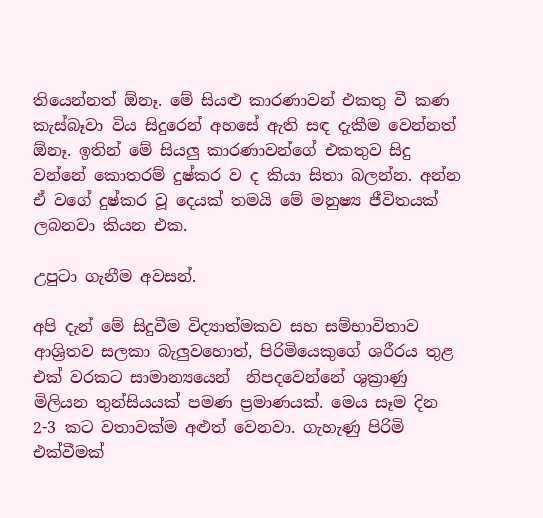තියෙන්නත් ඕනෑ. මේ සියළු කාරණාවන් එකතු වී කණ කැස්බෑවා විය සිදුරෙන් අහසේ ඇති සඳ දැකීම වෙන්නත් ඕනෑ. ඉතින් මේ සියලු කාරණාවන්ගේ එකතුව සිදු වන්නේ කොතරම් දුෂ්කර ව ද කියා සිතා බලන්න. අන්න ඒ වගේ දුෂ්කර වූ දෙයක් තමයි මේ මනුෂ්‍ය ජීවිතයක් ලබනවා කියන එක.

උපුටා ගැනීම අවසන්.

අපි දැන් මේ සිදුවීම විද්‍යාත්මකව සහ සම්භාවිතාව ආශ්‍රිතව සලකා බැලුවහොත්, පිරිමියෙකුගේ ශරීරය තුළ එක් වරකට සාමාන්‍යයෙන්  නිපදවෙන්නේ ශුක්‍රාණු මිලියන තුන්සියයක් පමණ ප්‍රමාණයක්. මෙය සෑම දින 2-3 කට වතාවක්ම අළුත් වෙනවා. ගැහැණු පිරිමි එක්වීමක්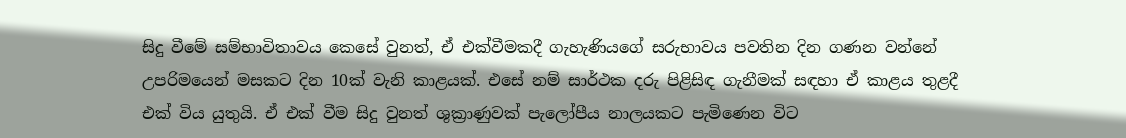සිදු වීමේ සම්භාවිතාවය කෙසේ වුනත්, ඒ එක්වීමකදී ගැහැණියගේ සරුභාවය පවතින දින ගණන වන්නේ උපරිමයෙන් මසකට දින 10ක් වැනි කාළයක්. එසේ නම් සාර්ථක දරු පිළිසිඳ ගැනීමක් සඳහා ඒ කාළය තුළදී එක් විය යුතුයි. ඒ එක් වීම සිදු වුනත් ශුක්‍රාණුවක් පැලෝපීය නාලයකට පැමිණෙන විට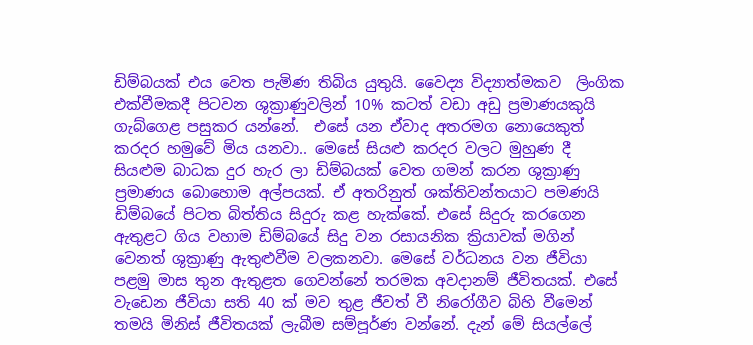ඩිම්බයක් එය වෙත පැමිණ තිබිය යුතුයි. වෛද්‍ය විද්‍යාත්මකව  ලිංගික එක්වීමකදී පිටවන ශුක්‍රාණුවලින් 10% කටත් වඩා අඩු ප්‍රමාණයකුයි ගැබ්ගෙළ පසුකර යන්නේ.  එසේ යන ඒවාද අතරමග නොයෙකුත් කරදර හමුවේ මිය යනවා.. මෙසේ සියළු කරදර වලට මුහුණ දී සියළුම බාධක දුර හැර ලා ඩිම්බයක් වෙත ගමන් කරන ශුක්‍රාණු ප්‍රමාණය බොහොම අල්පයක්. ඒ අතරිනුත් ශක්තිවන්තයාට පමණයි ඩිම්බයේ පිටත බිත්තිය සිදුරු කළ හැක්කේ. එසේ සිදුරු කරගෙන ඇතුළට ගිය වහාම ඩිම්බයේ සිදු වන රසායනික ක්‍රියාවක් මගින් වෙනත් ශුක්‍රාණු ඇතුළුවීම වලකනවා. මෙසේ වර්ධනය වන ජීවියා පළමු මාස තුන ඇතුළත ගෙවන්නේ තරමක අවදානම් ජීවිතයක්. එසේ වැඩෙන ජීවියා සති 40 ක් මව තුළ ජීවත් වී නිරෝගීව බිහි වීමෙන් තමයි මිනිස් ජීවිතයක් ලැබීම සම්පූර්ණ වන්නේ. දැන් මේ සියල්ලේ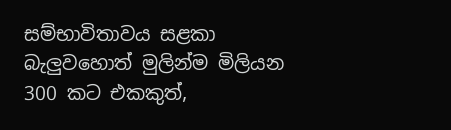සම්භාවිතාවය සළකා බැලුවහොත් මුලින්ම මිලියන 300 කට එකකුත්,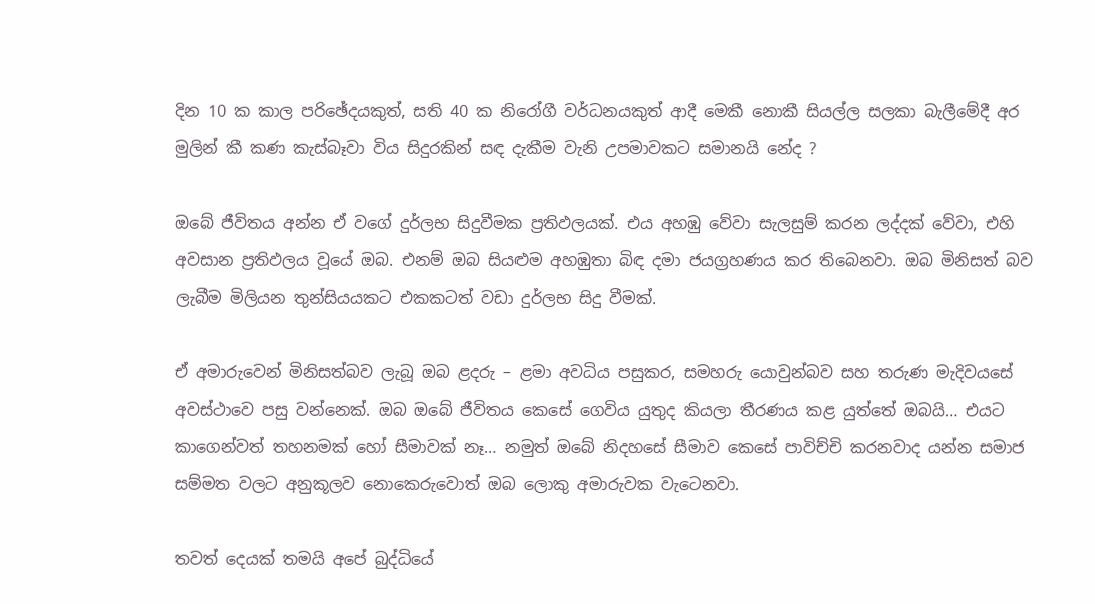දින 10 ක කාල පරිඡේදයකුත්, සති 40 ක නිරෝගී වර්ධනයකුත් ආදී මෙකී නොකී සියල්ල සලකා බැලීමේදී අර මුලින් කී කණ කැස්බෑවා විය සිදුරකින් සඳ දැකීම වැනි උපමාවකට සමානයි නේද ?

ඔබේ ජීවිතය අන්න ඒ වගේ දුර්ලභ සිදුවීමක ප්‍රතිඵලයක්. එය අහඹු වේවා සැලසුම් කරන ලද්දක් වේවා, එහි අවසාන ප්‍රතිඵලය වූයේ ඔබ. එනම් ඔබ සියළුම අහඹුතා බිඳ දමා ජයග්‍රහණය කර තිබෙනවා. ඔබ මිනිසත් බව ලැබීම මිලියන තුන්සියයකට එකකටත් වඩා දුර්ලභ සිදු වීමක්.

ඒ අමාරුවෙන් මිනිසත්බව ලැබූ ඔබ ළදරු – ළමා අවධිය පසුකර, සමහරු යොවුන්බව සහ තරුණ මැදිවයසේ අවස්ථාවෙ පසු වන්නෙක්. ඔබ ඔබේ ජීවිතය කෙසේ ගෙවිය යුතුද කියලා තීරණය කළ යුත්තේ ඔබයි… එයට කාගෙන්වත් තහනමක් හෝ සීමාවක් නෑ… නමුත් ඔබේ නිදහසේ සීමාව කෙසේ පාවිච්චි කරනවාද යන්න සමාජ සම්මත වලට අනුකූලව නොකෙරුවොත් ඔබ ලොකු අමාරුවක වැටෙනවා.

තවත් දෙයක් තමයි අපේ බුද්ධියේ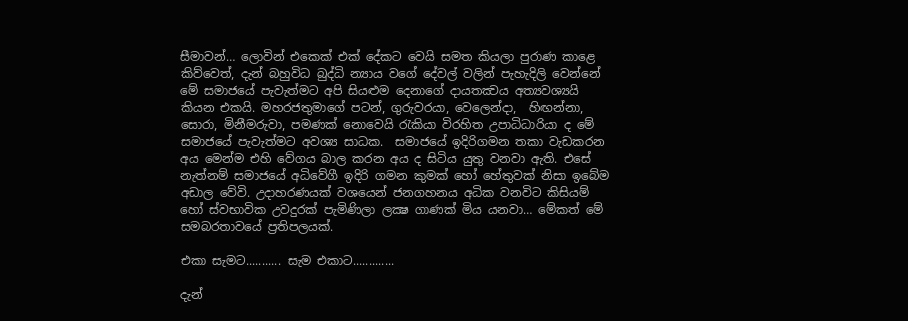සීමාවන්… ලොවින් එකෙක් එක් දේකට වෙයි සමත කියලා පුරාණ කාළෙ කිව්වෙත්, දැන් බහුවිධ බුද්ධි න්‍යාය වගේ දේවල් වලින් පැහැදිලි වෙන්නේ මේ සමාජයේ පැවැත්මට අපි සියළුම දෙනාගේ දායතක්‍වය අත්‍යවශ්‍යයි කියන එකයි. මහරජතුමාගේ පටන්, ගුරුවරයා, වෙලෙන්දා,  හිඟන්නා, සොරා, මිනීමරුවා, පමණක් නොවෙයි රැකියා විරහිත උපාධිධාරියා ද මේ සමාජයේ පැවැත්මට අවශ්‍ය සාධක.  සමාජයේ ඉදිරිගමන තකා වැඩකරන අය මෙන්ම එහි වේගය බාල කරන අය ද සිටිය යුතු වනවා ඇති. එසේ නැත්නම් සමාජයේ අධිවේගී ඉදිරි ගමන කුමක් හෝ හේතුවක් නිසා ඉබේම අඩාල වේවි. උදාහරණයක් වශයෙන් ජනගහනය අධික වනවිට කිසියම් හෝ ස්වභාවික උවදුරක් පැමිණිලා ලක්‍ෂ ගාණක් මිය යනවා… මේකත් මේ සමබරතාවයේ ප්‍රතිපලයක්.

එකා සැමට........... සැම එකාට.............

දැන්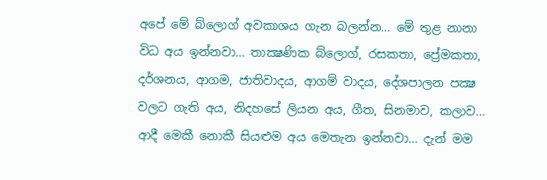අපේ මේ බ්ලොග් අවකාශය ගැන බලන්න… මේ තුළ නානා විධ අය ඉන්නවා… තාක්‍ෂණික බ්ලොග්, රසකතා, ප්‍රේමකතා, දර්ශනය, ආගම, ජාතිවාදය, ආගම් වාදය, දේශපාලන පක්‍ෂ වලට ගැති අය, නිදහසේ ලියන අය, ගීත, සිනමාව, කලාව… ආදී මෙකී නොකී සියළුම අය මෙතැන ඉන්නවා… දැන් මම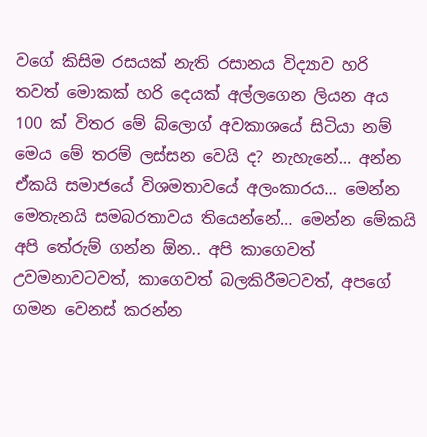වගේ කිසිම රසයක් නැති රසානය විද්‍යාව හරි තවත් මොකක් හරි දෙයක් අල්ලගෙන ලියන අය 100 ක් විතර මේ බ්ලොග් අවකාශයේ සිටියා නම් මෙය මේ තරම් ලස්සන වෙයි ද? නැහැනේ… අන්න ඒකයි සමාජයේ විශමතාවයේ අලංකාරය… මෙන්න මෙතැනයි සමබරතාවය තියෙන්නේ… මෙන්න මේකයි අපි තේරුම් ගන්න ඕන.. අපි කාගෙවත් උවමනාවටවත්, කාගෙවත් බලකිරීමටවත්, අපගේ ගමන වෙනස් කරන්න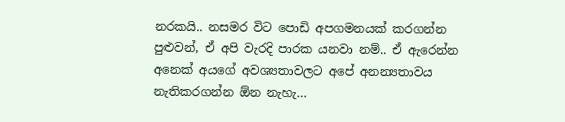නරකයි.. නසමර විට පොඩි අපගමනයක් කරගන්න පුළුවන්, ඒ අපි වැරදි පාරක යනවා නම්.. ඒ ඇරෙන්න අනෙක් අයගේ අවශ්‍යතාවලට අපේ අනන්‍යතාවය නැතිකරගන්න ඕන නැහැ…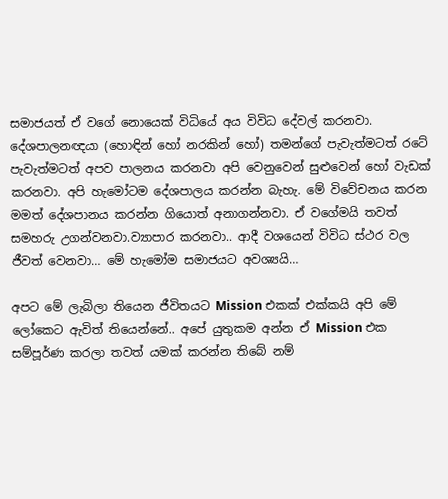සමාජයත් ඒ වගේ නොයෙක් විධියේ අය විවිධ දේවල් කරනවා. දේශපාලනඥයා (හොඳින් හෝ නරකින් හෝ) තමන්ගේ පැවැත්මටත් රටේ පැවැත්මටත් අපව පාලනය කරනවා අපි වෙනුවෙන් සුළුවෙන් හෝ වැඩක් කරනවා. අපි හැමෝටම දේශපාලය කරන්න බැහැ. මේ විවේචනය කරන මමත් දේශපානය කරන්න ගියොත් අනාගන්නවා. ඒ වගේමයි තවත් සමහරු උගන්වනවා.ව්‍යාපාර කරනවා.. ආදී වශයෙන් විවිධ ස්ථර වල ජීවත් වෙනවා… මේ හැමෝම සමාජයට අවශ්‍යයි…

අපට මේ ලැබිලා තියෙන ජීවිතයට Mission එකක් එක්කයි අපි මේ ලෝකෙට ඇවිත් තියෙන්නේ.. අපේ යුතුකම අන්න ඒ Mission එක සම්පූර්ණ කරලා තවත් යමක් කරන්න තිබේ නම්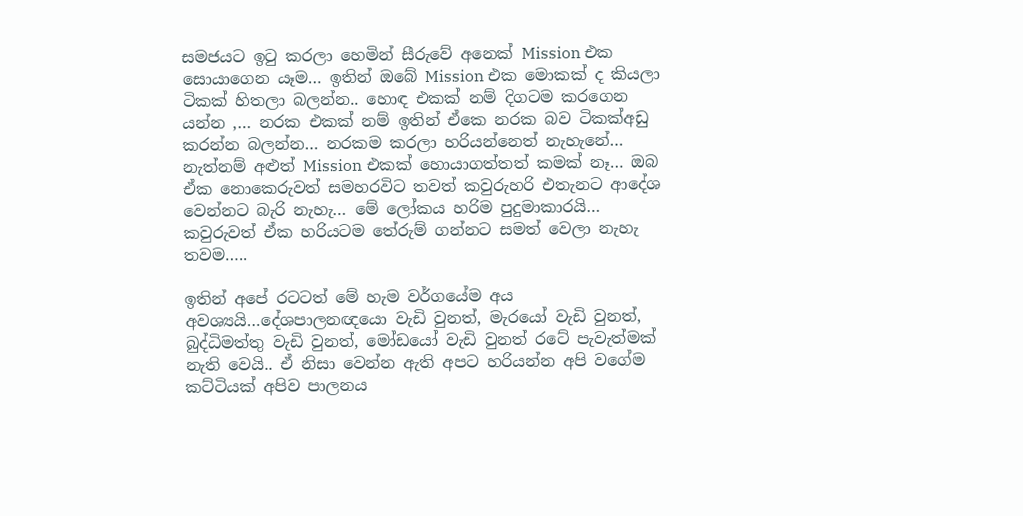සමජයට ඉටු කරලා හෙමින් සීරුවේ අනෙක් Mission එක සොයාගෙන යෑම… ඉතින් ඔබේ Mission එක මොකක් ද කියලා ටිකක් හිතලා බලන්න.. හොඳ එකක් නම් දිගටම කරගෙන යන්න ,… නරක එකක් නම් ඉතින් ඒකෙ නරක බව ටිකක්අඩු කරන්න බලන්න… නරකම කරලා හරියන්නෙත් නැහැනේ… නැත්නම් අළුත් Mission එකක් හොයාගත්තත් කමක් නෑ… ඔබ ඒක නොකෙරුවත් සමහරවිට තවත් කවුරුහරි එතැනට ආදේශ වෙන්නට බැරි නැහැ… මේ ලෝකය හරිම පුදුමාකාරයි… කවුරුවත් ඒක හරියටම තේරුම් ගන්නට සමත් වෙලා නැහැ තවම…..

ඉතින් අපේ රටටත් මේ හැම වර්ගයේම අය අවශ්‍යයි…දේශපාලනඥයො වැඩි වුනත්, මැරයෝ වැඩි වුනත්, බුද්ධිමත්තු වැඩි වුනත්, මෝඩයෝ වැඩි වුනත් රටේ පැවැත්මක් නැති වෙයි.. ඒ නිසා වෙන්න ඇති අපට හරියන්න අපි වගේම කට්ටියක් අපිව පාලනය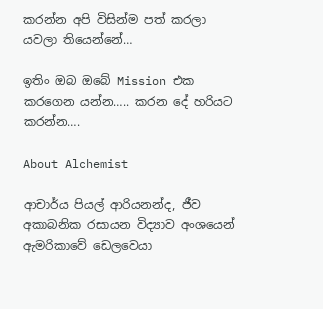කරන්න අපි විසින්ම පත් කරලා යවලා තියෙන්නේ…

ඉතිං ඔබ ඔබේ Mission එක කරගෙන යන්න….. කරන දේ හරියට කරන්න….

About Alchemist

ආචාර්ය පියල් ආරියනන්ද, ජීව අකාබනික රසායන විද්‍යාව අංශයෙන් ඇමරිකාවේ ඩෙලවෙයා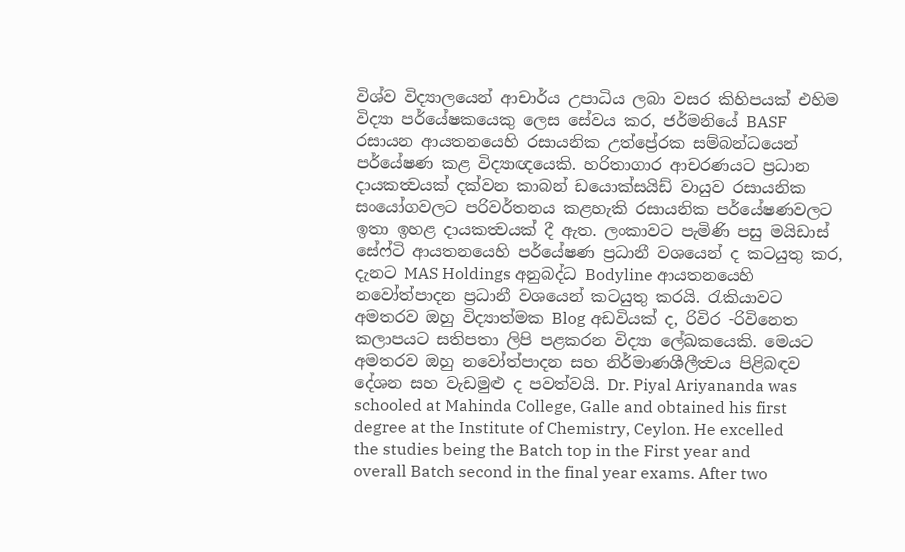විශ්ව විද්‍යාලයෙන් ආචාර්ය උපාධිය ලබා වසර කිහිපයක් එහිම විද්‍යා පර්යේෂකයෙකු ලෙස සේවය කර, ජර්මනියේ BASF රසායන ආයතනයෙහි රසායනික උත්ප්‍රේරක සම්බන්ධයෙන් පර්යේෂණ කළ විද්‍යාඥයෙකි. හරිතාගාර ආචරණයට ප්‍රධාන දායකත්‍වයක් දක්වන කාබන් ඩයොක්සයිඩ් වායුව රසායනික සංයෝගවලට පරිවර්තනය කළහැකි රසායනික පර්යේෂණවලට ඉතා ඉහළ දායකත්‍වයක් දී ඇත. ලංකාවට පැමිණි පසු මයිඩාස් සේෆ්ටි ආයතනයෙහි පර්යේෂණ ප්‍රධානී වශයෙන් ද කටයුතු කර, දැනට MAS Holdings අනුබද්ධ Bodyline ආයතනයෙහි නවෝත්පාදන ප්‍රධානී වශයෙන් කටයුතු කරයි. රැකියාවට අමතරව ඔහු විද්‍යාත්මක Blog අඩවියක් ද, රිවිර -රිවිනෙත කලාපයට සතිපතා ලිපි පළකරන විද්‍යා ලේඛකයෙකි. මෙයට අමතරව ඔහු නවෝත්පාදන සහ නිර්මාණශීලීත්‍වය පිළිබඳව දේශන සහ වැඩමුළු ද පවත්වයි. Dr. Piyal Ariyananda was schooled at Mahinda College, Galle and obtained his first degree at the Institute of Chemistry, Ceylon. He excelled the studies being the Batch top in the First year and overall Batch second in the final year exams. After two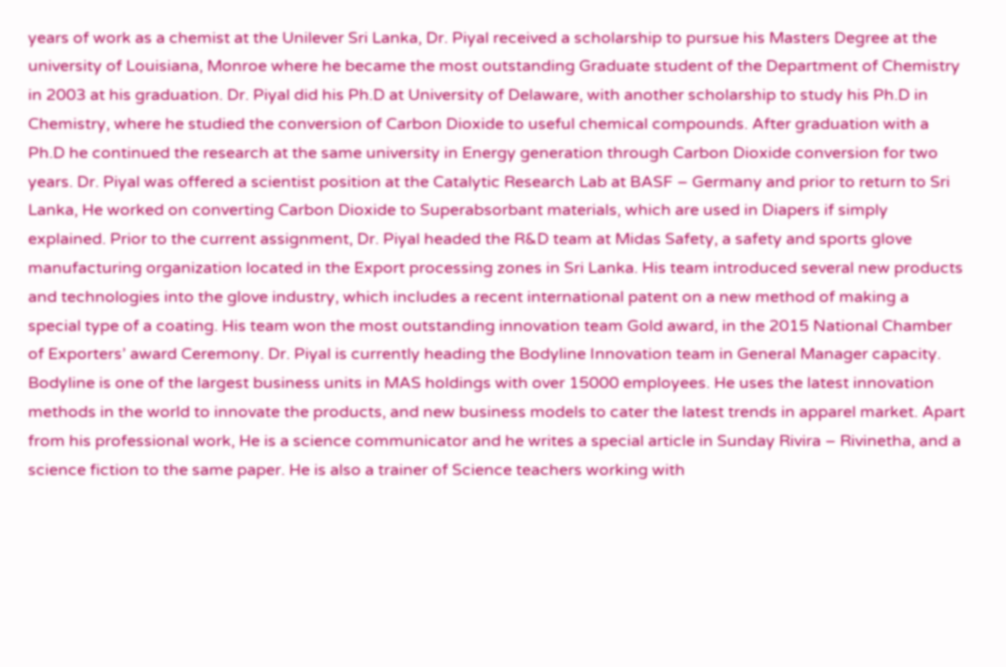years of work as a chemist at the Unilever Sri Lanka, Dr. Piyal received a scholarship to pursue his Masters Degree at the university of Louisiana, Monroe where he became the most outstanding Graduate student of the Department of Chemistry in 2003 at his graduation. Dr. Piyal did his Ph.D at University of Delaware, with another scholarship to study his Ph.D in Chemistry, where he studied the conversion of Carbon Dioxide to useful chemical compounds. After graduation with a Ph.D he continued the research at the same university in Energy generation through Carbon Dioxide conversion for two years. Dr. Piyal was offered a scientist position at the Catalytic Research Lab at BASF – Germany and prior to return to Sri Lanka, He worked on converting Carbon Dioxide to Superabsorbant materials, which are used in Diapers if simply explained. Prior to the current assignment, Dr. Piyal headed the R&D team at Midas Safety, a safety and sports glove manufacturing organization located in the Export processing zones in Sri Lanka. His team introduced several new products and technologies into the glove industry, which includes a recent international patent on a new method of making a special type of a coating. His team won the most outstanding innovation team Gold award, in the 2015 National Chamber of Exporters’ award Ceremony. Dr. Piyal is currently heading the Bodyline Innovation team in General Manager capacity. Bodyline is one of the largest business units in MAS holdings with over 15000 employees. He uses the latest innovation methods in the world to innovate the products, and new business models to cater the latest trends in apparel market. Apart from his professional work, He is a science communicator and he writes a special article in Sunday Rivira – Rivinetha, and a science fiction to the same paper. He is also a trainer of Science teachers working with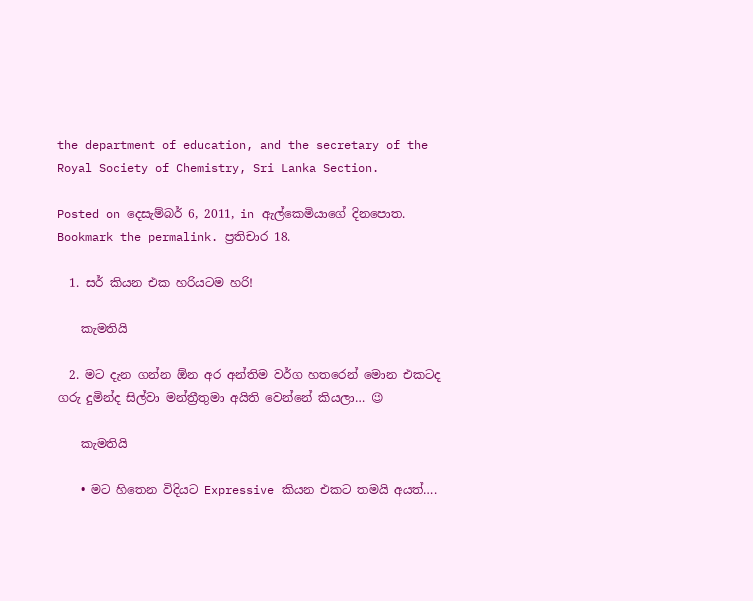the department of education, and the secretary of the Royal Society of Chemistry, Sri Lanka Section.

Posted on දෙසැම්බර් 6, 2011, in ඇල්කෙමියාගේ දිනපොත. Bookmark the permalink. ප්‍රතිචාර 18.

  1. සර් කියන එක හරියටම හරි!

    කැමතියි

  2. මට දැන ගන්න ඕන අර අන්තිම වර්ග හතරෙන් මොන එකටද ගරු දුමින්ද සිල්වා මන්ත්‍රීතුමා අයිති වෙන්නේ කියලා… 😉

    කැමතියි

    • මට හිතෙන විදියට Expressive කියන එකට තමයි අයත්….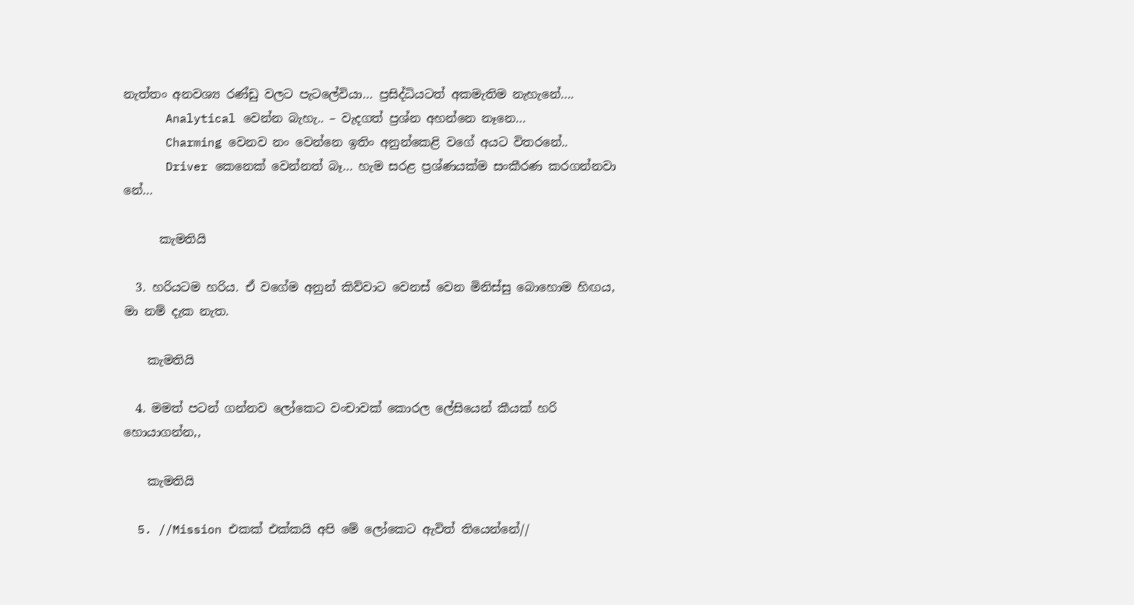නැත්තං අනවශ්‍ය රණ්ඩු වලට පැටලේවියා… ප්‍රසිද්ධියටත් අකමැතිම නැහැනේ….
      Analytical වෙන්න බැහැ.. – වැදගත් ප්‍රශ්න අහන්නෙ නෑනෙ…
      Charming වෙනව නං වෙන්නෙ ඉතිං අනුන්කෙළි වගේ අයට විතරනේ..
      Driver කෙනෙක් වෙන්නත් බෑ… හැම සරළ ප්‍රශ්ණයක්ම සංකීරණ කරගන්නවා නේ…

      කැමතියි

  3. හරියටම හරිය. ඒ වගේම අනුන් කිව්වාට වෙනස් වෙන මිනිස්සු බොහොම හිඟය, මා නම් දැක නැත.

    කැමතියි

  4. මමත් පටන් ගන්නව ලෝකෙට වංචාවක් කොරල ලේසියෙන් කීයක් හරි හොයාගන්න,,

    කැමතියි

  5. //Mission එකක් එක්කයි අපි මේ ලෝකෙට ඇවිත් තියෙන්නේ//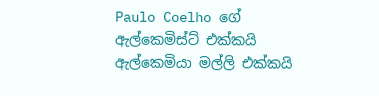Paulo Coelho ගේ ඇල්කෙමිස්ට් එක්කයි ඇල්කෙමියා මල්ලි එක්කයි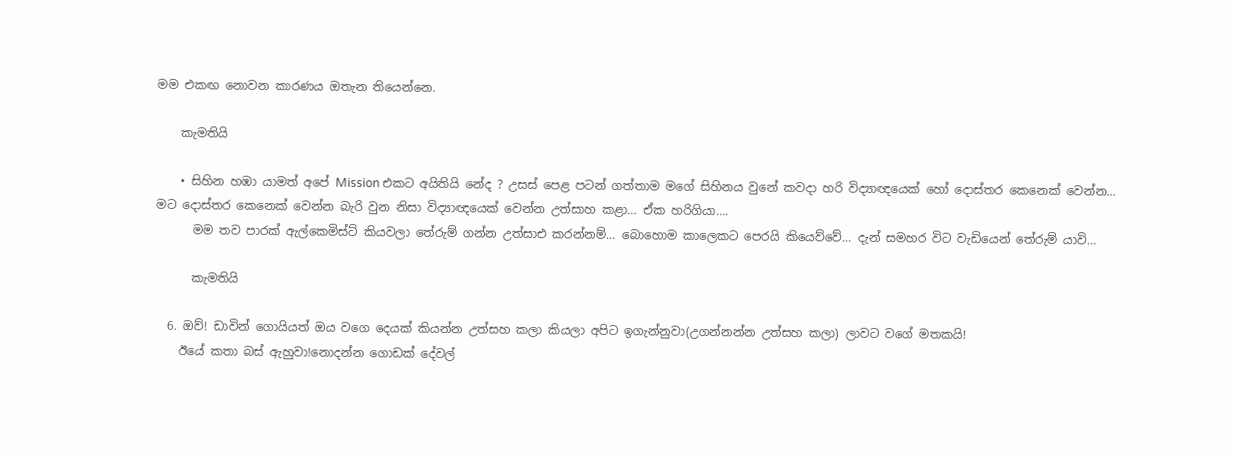මම එකඟ නොවන කාරණය ඔතැන තියෙන්නෙ.

    කැමතියි

    • සිහින හඹා යාමත් අපේ Mission එකට අයිතියි නේද ? උසස් පෙළ පටන් ගත්තාම මගේ සිහිනය වුනේ කවදා හරි විද්‍යාඥයෙක් හෝ දොස්තර කෙනෙක් වෙන්න… මට දොස්තර කෙනෙක් වෙන්න බැරි වුන නිසා විද්‍යාඥයෙක් වෙන්න උත්සාහ කළා… ඒක හරිගියා….
      මම තව පාරක් ඇල්කෙමිස්ට් කියවලා තේරුම් ගන්න උත්සාඑ කරන්නම්… බොහොම කාලෙකට පෙරයි කියෙව්වේ… දැන් සමහර විට වැඩියෙන් තේරුම් යාවි…

      කැමතියි

  6. ඔව්! ඩාවින් ගොයියත් ඔය වගෙ දෙයක් කියන්න උත්සහ කලා කියලා අපිට ඉගැන්නුවා(උගන්නන්න උත්සහ කලා) ලාවට වගේ මතකයි!
    ඊයේ කතා බස් ඇහුවා!නොදන්න ගොඩක් දේවල්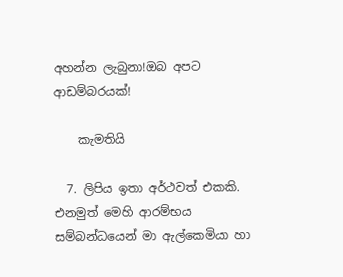අහන්න ලැබුනා!ඔබ අපට ආඩම්බරයක්!

    කැමතියි

  7. ලිපිය ඉතා අර්ථවත් එකකි. එනමුත් මෙහි ආරම්භය සම්බන්ධයෙන් මා ඇල්කෙමියා හා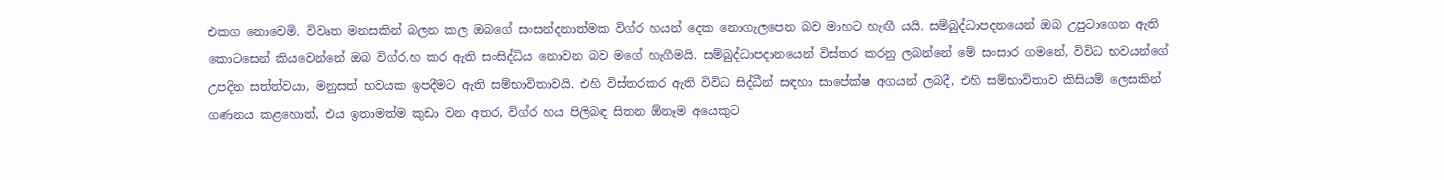එකග නොවෙමි. විවෘත මනසකින් බලන කල ඔබගේ සංසන්දනාත්මක විග්ර හයන් දෙක නොගැලපෙන බව මාහට හැඟී යයි. සම්බුද්ධාපදනයෙන් ඔබ උපුටාගෙන ඇති කොටසෙන් කියවෙන්නේ ඔබ විග්ර.හ කර ඇති සංසිද්ධිය නොවන බව මගේ හැගීමයි. සම්බුද්ධාපදානයෙන් විස්තර කරනු ලබන්නේ මේ සංසාර ගමනේ, විවිධ භවයන්ගේ උපදින සත්ත්වයා, මනුසත් භවයක ඉපදීමට ඇති සම්භාවිතාවයි. එහි විස්තරකර ඇති විවිධ සිද්ධීන් සඳහා සාපේක්ෂ අගයන් ලබදී, එහි සම්භාවිතාව කිසියම් ලෙසකින් ගණනය කළහොත්, එය ඉතාමත්ම කුඩා වන අතර, විග්ර හය පිලිබඳ සිතන ඕනෑම අයෙකුට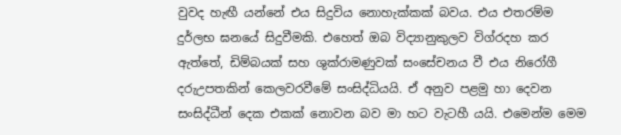වුවද හැඟී යන්නේ එය සිදුවිය නොහැක්කක් බවය. එය එතරම්ම දුර්ලභ ඝනයේ සිදුවීමකි. එහෙත් ඔබ විද්‍යානුකුලව විග්රදහ කර ඇත්තේ, ඩිම්බයක් සහ ශුක්රාමණුවක් සංසේචනය වී එය නිරෝගී දරුඋපතකින් කෙලවරවීමේ සංසිද්ධියයි. ඒ අනුව පළමු හා දෙවන සංසිද්ධීන් දෙක එකක් නොවන බව මා හට වැටහී යයි. එමෙන්ම මෙම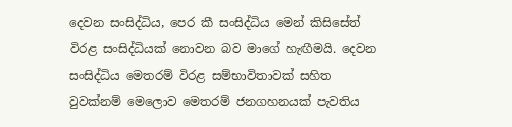දෙවන සංසිද්ධිය, පෙර කී සංසිද්ධිය මෙන් කිසිසේත් විරළ සංසිද්ධියක් නොවන බව මාගේ හැඟීමයි. දෙවන සංසිද්ධිය මෙතරම් විරළ සම්භාවිතාවක් සහිත වුවක්නම් මෙලොව මෙතරම් ජනගහනයක් පැවතිය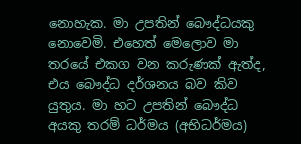නොහැක. මා උපතින් බෞද්ධයකු නොවෙමි. එහෙත් මෙලොව මා තරයේ එකග වන කරුණක් ඇත්ද, එය බෞද්ධ දර්ශනය බව කිව යුතුය. මා හට උපතින් බෞද්ධ අයකු තරම් ධර්මය (අභිධර්මය)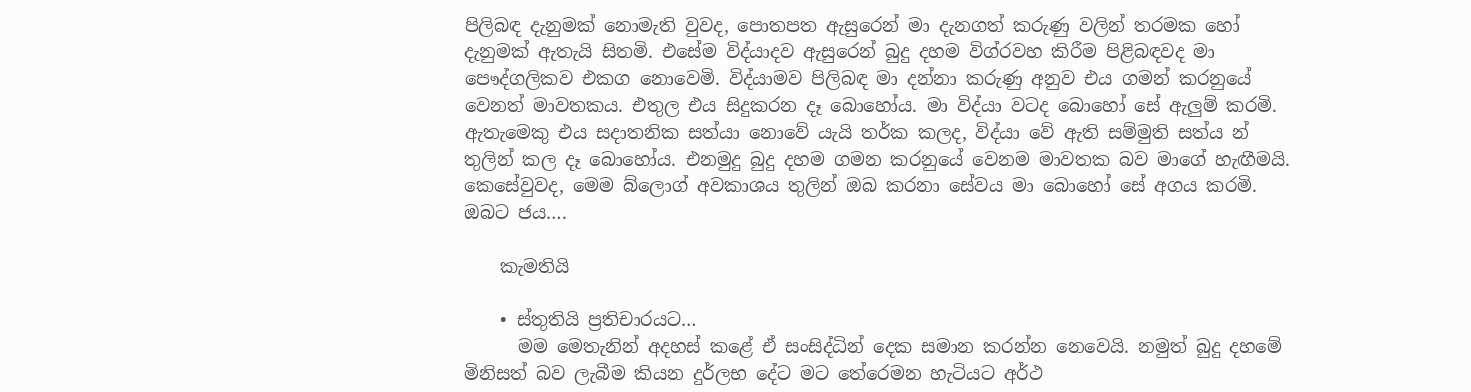පිලිබඳ දැනුමක් නොමැති වුවද, පොතපත ඇසුරෙන් මා දැනගත් කරුණු වලින් තරමක හෝ දැනුමක් ඇතැයි සිතමි. එසේම විද්යාදව ඇසුරෙන් බුදු දහම විග්රවහ කිරීම පිළිබඳවද මා පෞද්ගලිකව එකග නොවෙමි. විද්යාමව පිලිබඳ මා දන්නා කරුණු අනුව එය ගමන් කරනුයේ වෙනත් මාවතකය. එතුල එය සිදුකරන දෑ බොහෝය. මා විද්යා වටද බොහෝ සේ ඇලුම් කරමි. ඇතැමෙකු එය සදාතනික සත්යා නොවේ යැයි තර්ක කලද, විද්යා වේ ඇති සම්මුති සත්ය න් තුලින් කල දෑ බොහෝය. එනමුදු බුදු දහම ගමන කරනුයේ වෙනම මාවතක බව මාගේ හැඟීමයි. කෙසේවුවද, මෙම බ්ලොග් අවකාශය තුලින් ඔබ කරනා සේවය මා බොහෝ සේ අගය කරමි. ඔබට ජය….

    කැමතියි

    • ස්තුතියි ප්‍රතිචාරයට…
      මම මෙතැනින් අදහස් කළේ ඒ සංසිද්ධින් දෙක සමාන කරන්න නෙවෙයි. නමුත් බුදු දහමේ මිනිසත් බව ලැබීම කියන දුර්ලභ දේට මට තේරෙමන හැටියට අර්ථ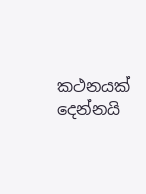කථනයක් දෙන්නයි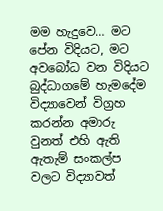මම හැදුවෙ… මට පේන විදියට, මට අවබෝධ වන විදියට බුද්ධාගමේ හැමදේම විද්‍යාවෙන් විග්‍රහ කරන්න අමාරු වුනත් එහි ඇති ඇතැම් සංකල්ප වලට විද්‍යාවත්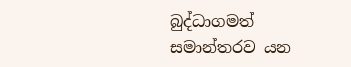බුද්ධාගමත් සමාන්තරව යන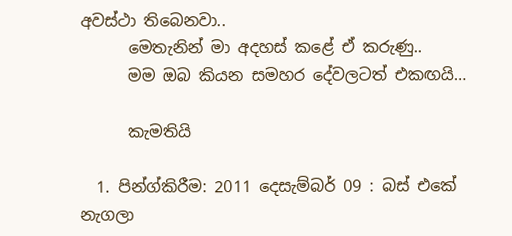අවස්ථා තිබෙනවා..
      මෙතැනින් මා අදහස් කළේ ඒ කරුණු..
      මම ඔබ කියන සමහර දේවලටත් එකඟයි…

      කැමතියි

  1. පින්ග්කිරීම: 2011 දෙසැම්බර් 09 : බස් එකේ නැගලා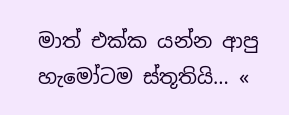මාත් එක්ක යන්න ආපු හැමෝටම ස්තූතියි… «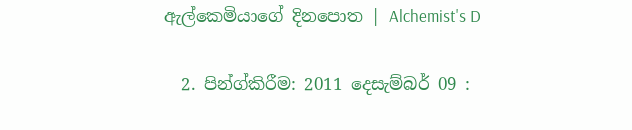ඇල්කෙමියාගේ දිනපොත | Alchemist's D

  2. පින්ග්කිරීම: 2011 දෙසැම්බර් 09 :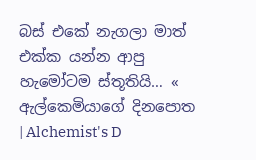බස් එකේ නැගලා මාත් එක්ක යන්න ආපු හැමෝටම ස්තූතියි… « ඇල්කෙමියාගේ දිනපොත | Alchemist's D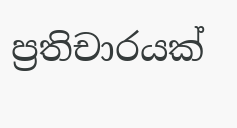ප්‍රතිචාරයක්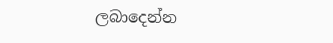ලබාදෙන්න